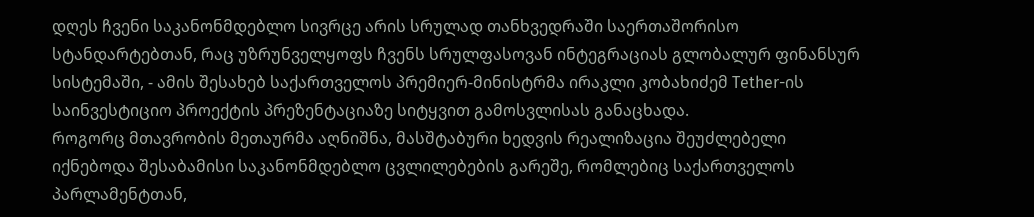დღეს ჩვენი საკანონმდებლო სივრცე არის სრულად თანხვედრაში საერთაშორისო სტანდარტებთან, რაც უზრუნველყოფს ჩვენს სრულფასოვან ინტეგრაციას გლობალურ ფინანსურ სისტემაში, - ამის შესახებ საქართველოს პრემიერ-მინისტრმა ირაკლი კობახიძემ Tether-ის საინვესტიციო პროექტის პრეზენტაციაზე სიტყვით გამოსვლისას განაცხადა.
როგორც მთავრობის მეთაურმა აღნიშნა, მასშტაბური ხედვის რეალიზაცია შეუძლებელი იქნებოდა შესაბამისი საკანონმდებლო ცვლილებების გარეშე, რომლებიც საქართველოს პარლამენტთან,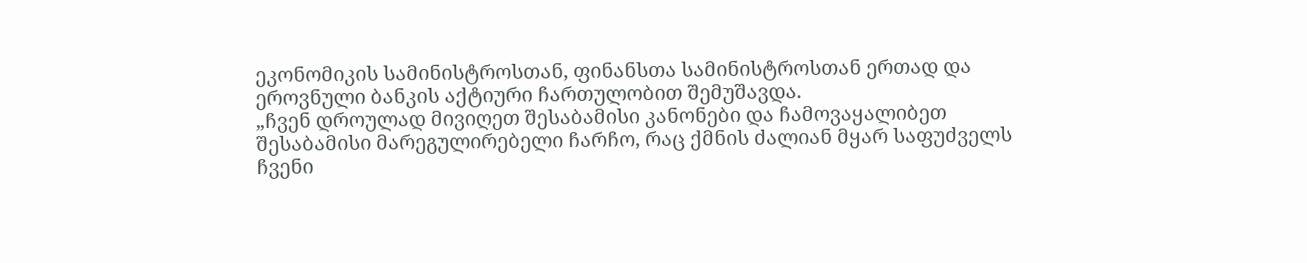ეკონომიკის სამინისტროსთან, ფინანსთა სამინისტროსთან ერთად და ეროვნული ბანკის აქტიური ჩართულობით შემუშავდა.
„ჩვენ დროულად მივიღეთ შესაბამისი კანონები და ჩამოვაყალიბეთ შესაბამისი მარეგულირებელი ჩარჩო, რაც ქმნის ძალიან მყარ საფუძველს ჩვენი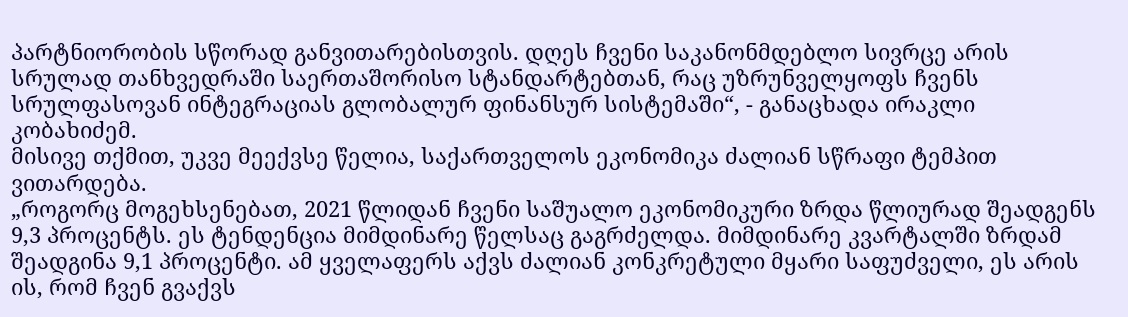პარტნიორობის სწორად განვითარებისთვის. დღეს ჩვენი საკანონმდებლო სივრცე არის სრულად თანხვედრაში საერთაშორისო სტანდარტებთან, რაც უზრუნველყოფს ჩვენს სრულფასოვან ინტეგრაციას გლობალურ ფინანსურ სისტემაში“, - განაცხადა ირაკლი კობახიძემ.
მისივე თქმით, უკვე მეექვსე წელია, საქართველოს ეკონომიკა ძალიან სწრაფი ტემპით ვითარდება.
„როგორც მოგეხსენებათ, 2021 წლიდან ჩვენი საშუალო ეკონომიკური ზრდა წლიურად შეადგენს 9,3 პროცენტს. ეს ტენდენცია მიმდინარე წელსაც გაგრძელდა. მიმდინარე კვარტალში ზრდამ შეადგინა 9,1 პროცენტი. ამ ყველაფერს აქვს ძალიან კონკრეტული მყარი საფუძველი, ეს არის ის, რომ ჩვენ გვაქვს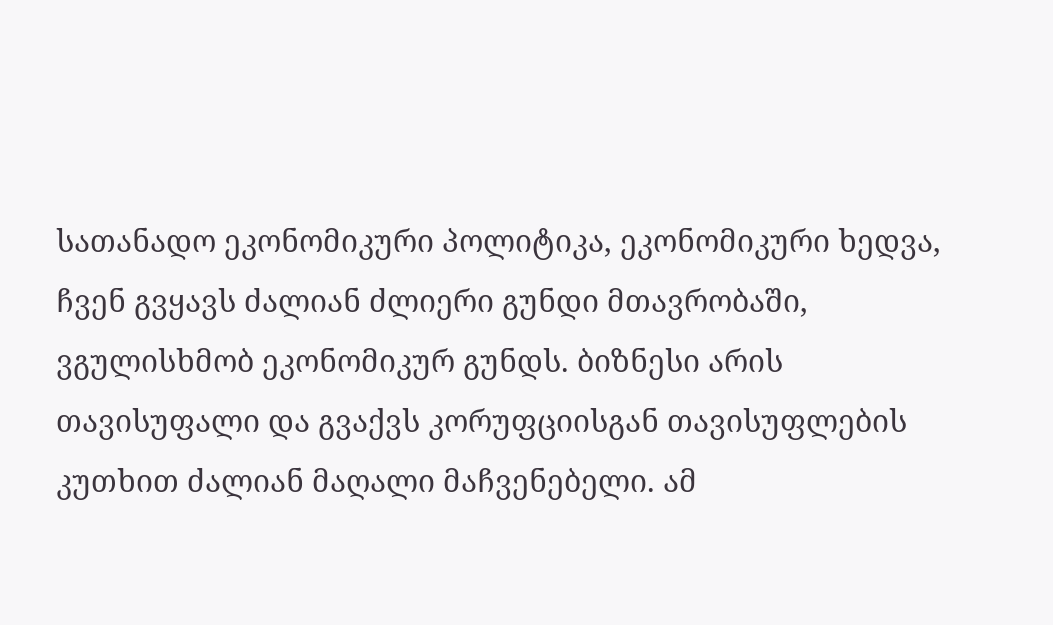სათანადო ეკონომიკური პოლიტიკა, ეკონომიკური ხედვა, ჩვენ გვყავს ძალიან ძლიერი გუნდი მთავრობაში, ვგულისხმობ ეკონომიკურ გუნდს. ბიზნესი არის თავისუფალი და გვაქვს კორუფციისგან თავისუფლების კუთხით ძალიან მაღალი მაჩვენებელი. ამ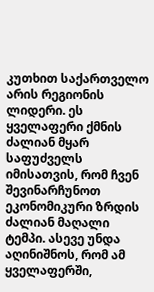კუთხით საქართველო არის რეგიონის ლიდერი. ეს ყველაფერი ქმნის ძალიან მყარ საფუძველს იმისათვის, რომ ჩვენ შევინარჩუნოთ ეკონომიკური ზრდის ძალიან მაღალი ტემპი. ასევე უნდა აღინიშნოს, რომ ამ ყველაფერში,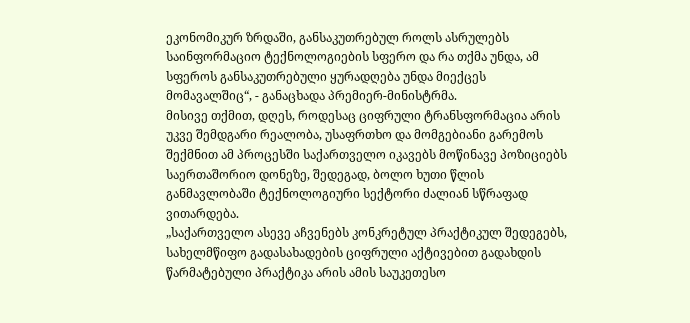ეკონომიკურ ზრდაში, განსაკუთრებულ როლს ასრულებს საინფორმაციო ტექნოლოგიების სფერო და რა თქმა უნდა, ამ სფეროს განსაკუთრებული ყურადღება უნდა მიექცეს მომავალშიც“, - განაცხადა პრემიერ-მინისტრმა.
მისივე თქმით, დღეს, როდესაც ციფრული ტრანსფორმაცია არის უკვე შემდგარი რეალობა, უსაფრთხო და მომგებიანი გარემოს შექმნით ამ პროცესში საქართველო იკავებს მოწინავე პოზიციებს საერთაშორიო დონეზე, შედეგად, ბოლო ხუთი წლის განმავლობაში ტექნოლოგიური სექტორი ძალიან სწრაფად ვითარდება.
„საქართველო ასევე აჩვენებს კონკრეტულ პრაქტიკულ შედეგებს, სახელმწიფო გადასახადების ციფრული აქტივებით გადახდის წარმატებული პრაქტიკა არის ამის საუკეთესო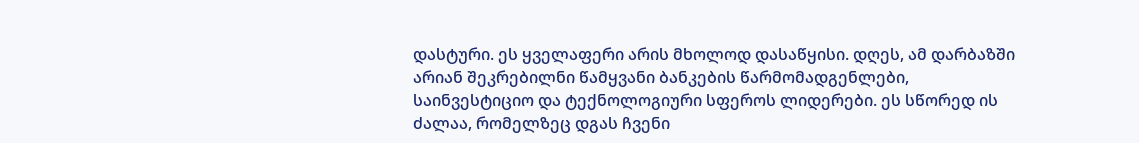დასტური. ეს ყველაფერი არის მხოლოდ დასაწყისი. დღეს, ამ დარბაზში არიან შეკრებილნი წამყვანი ბანკების წარმომადგენლები, საინვესტიციო და ტექნოლოგიური სფეროს ლიდერები. ეს სწორედ ის ძალაა, რომელზეც დგას ჩვენი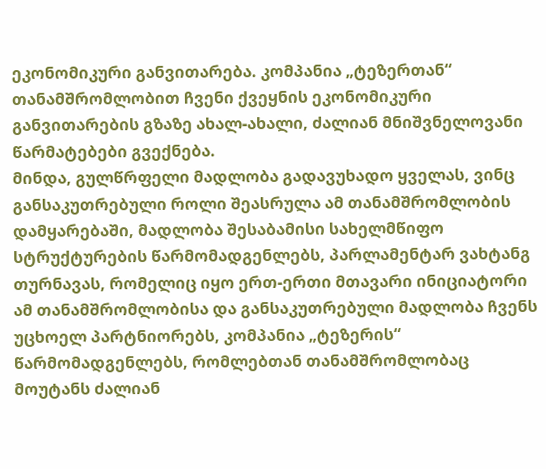ეკონომიკური განვითარება. კომპანია „ტეზერთან“ თანამშრომლობით ჩვენი ქვეყნის ეკონომიკური განვითარების გზაზე ახალ-ახალი, ძალიან მნიშვნელოვანი წარმატებები გვექნება.
მინდა, გულწრფელი მადლობა გადავუხადო ყველას, ვინც განსაკუთრებული როლი შეასრულა ამ თანამშრომლობის დამყარებაში, მადლობა შესაბამისი სახელმწიფო სტრუქტურების წარმომადგენლებს, პარლამენტარ ვახტანგ თურნავას, რომელიც იყო ერთ-ერთი მთავარი ინიციატორი ამ თანამშრომლობისა და განსაკუთრებული მადლობა ჩვენს უცხოელ პარტნიორებს, კომპანია „ტეზერის“ წარმომადგენლებს, რომლებთან თანამშრომლობაც მოუტანს ძალიან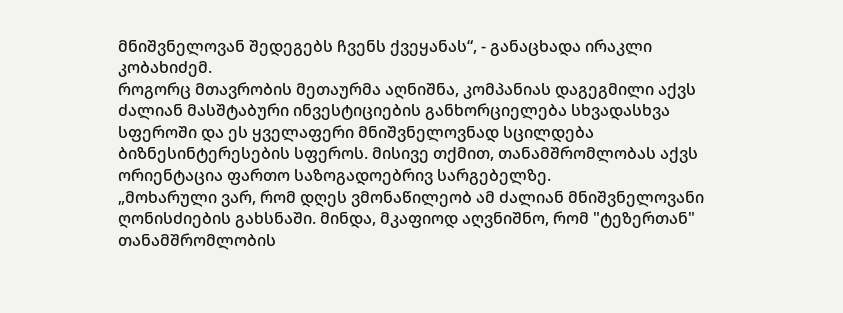მნიშვნელოვან შედეგებს ჩვენს ქვეყანას“, - განაცხადა ირაკლი კობახიძემ.
როგორც მთავრობის მეთაურმა აღნიშნა, კომპანიას დაგეგმილი აქვს ძალიან მასშტაბური ინვესტიციების განხორციელება სხვადასხვა სფეროში და ეს ყველაფერი მნიშვნელოვნად სცილდება ბიზნესინტერესების სფეროს. მისივე თქმით, თანამშრომლობას აქვს ორიენტაცია ფართო საზოგადოებრივ სარგებელზე.
„მოხარული ვარ, რომ დღეს ვმონაწილეობ ამ ძალიან მნიშვნელოვანი ღონისძიების გახსნაში. მინდა, მკაფიოდ აღვნიშნო, რომ "ტეზერთან" თანამშრომლობის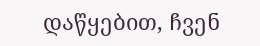დაწყებით, ჩვენ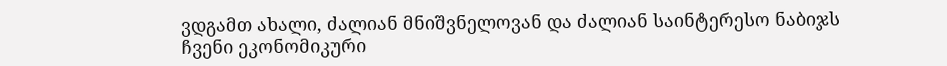ვდგამთ ახალი, ძალიან მნიშვნელოვან და ძალიან საინტერესო ნაბიჯს ჩვენი ეკონომიკური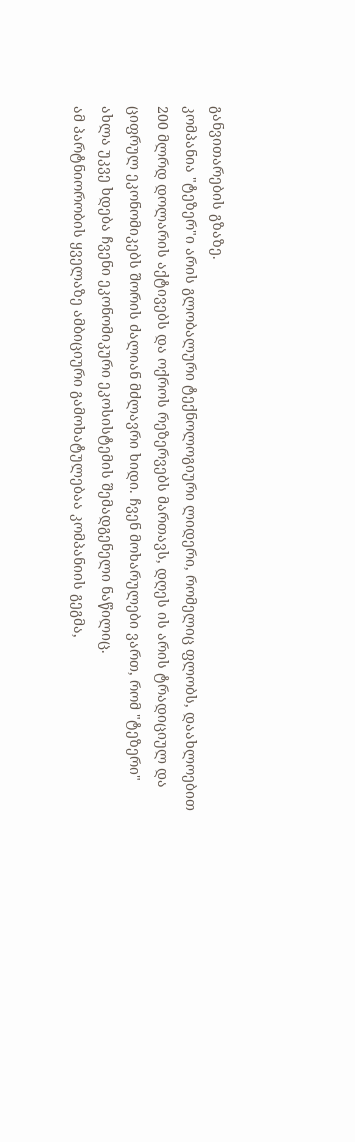განვითარების გზაზე.
კომპანია "ტეზერ"ი არის გლობალური ტექნოლოგიური ლიდერი, რომელიც ფლობს, დაახლოებით 200 მლრდ დოლარის აქტივებს და ოქროს რეზერვებს მართავს, დღეს ის არის ტრადიციულ და ციფრულ ეკონომიკებს შორის ძალიან მძლავრი ხიდი. ჩვენ მოხარულები ვართ, რომ "ტეზერი" ახლა უკვე ხდება ჩვენი ეკონომიკური ეკოსისტემის შემადგენელი ნაწილიც.
ამ პარტნიორობის ყველაზე ამბიციური გამოხატულებაა კომპანიის გეგმა,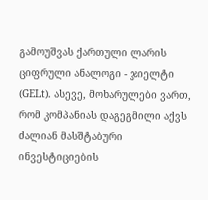გამოუშვას ქართული ლარის ციფრული ანალოგი - ჯიელტი (GELt). ასევე, მოხარულები ვართ, რომ კომპანიას დაგეგმილი აქვს ძალიან მასშტაბური ინვესტიციების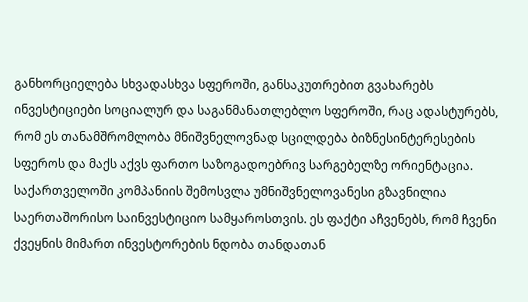განხორციელება სხვადასხვა სფეროში, განსაკუთრებით გვახარებს ინვესტიციები სოციალურ და საგანმანათლებლო სფეროში, რაც ადასტურებს, რომ ეს თანამშრომლობა მნიშვნელოვნად სცილდება ბიზნესინტერესების სფეროს და მაქს აქვს ფართო საზოგადოებრივ სარგებელზე ორიენტაცია.
საქართველოში კომპანიის შემოსვლა უმნიშვნელოვანესი გზავნილია საერთაშორისო საინვესტიციო სამყაროსთვის. ეს ფაქტი აჩვენებს, რომ ჩვენი ქვეყნის მიმართ ინვესტორების ნდობა თანდათან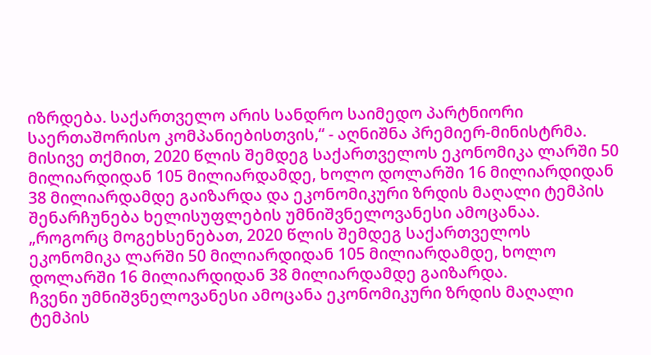იზრდება. საქართველო არის სანდრო საიმედო პარტნიორი საერთაშორისო კომპანიებისთვის,“ - აღნიშნა პრემიერ-მინისტრმა.
მისივე თქმით, 2020 წლის შემდეგ საქართველოს ეკონომიკა ლარში 50 მილიარდიდან 105 მილიარდამდე, ხოლო დოლარში 16 მილიარდიდან 38 მილიარდამდე გაიზარდა და ეკონომიკური ზრდის მაღალი ტემპის შენარჩუნება ხელისუფლების უმნიშვნელოვანესი ამოცანაა.
„როგორც მოგეხსენებათ, 2020 წლის შემდეგ საქართველოს ეკონომიკა ლარში 50 მილიარდიდან 105 მილიარდამდე, ხოლო დოლარში 16 მილიარდიდან 38 მილიარდამდე გაიზარდა.
ჩვენი უმნიშვნელოვანესი ამოცანა ეკონომიკური ზრდის მაღალი ტემპის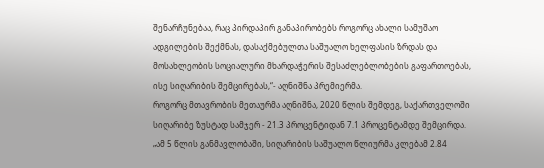შენარჩუნებაა, რაც პირდაპირ განაპირობებს როგორც ახალი სამუშაო ადგილების შექმნას, დასაქმებულთა საშუალო ხელფასის ზრდას და მოსახლეობის სოციალური მხარდაჭერის შესაძლებლობების გაფართოებას, ისე სიღარიბის შემცირებას,“- აღნიშნა პრემიერმა.
როგორც მთავრობის მეთაურმა აღნიშნა, 2020 წლის შემდეგ, საქართველოში სიღარიბე ზუსტად სამჯერ - 21.3 პროცენტიდან 7.1 პროცენტამდე შემცირდა.
„ამ 5 წლის განმავლობაში, სიღარიბის საშუალო წლიურმა კლებამ 2.84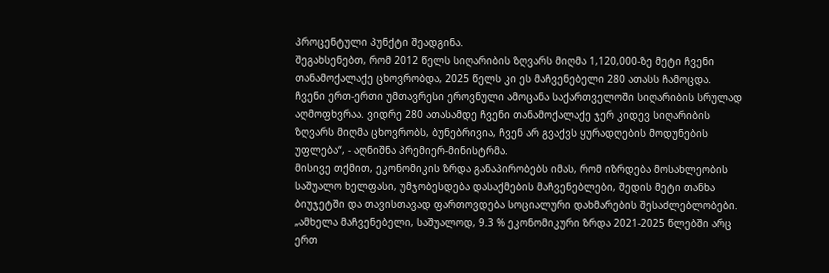პროცენტული პუნქტი შეადგინა.
შეგახსენებთ, რომ 2012 წელს სიღარიბის ზღვარს მიღმა 1,120,000-ზე მეტი ჩვენი თანამოქალაქე ცხოვრობდა, 2025 წელს კი ეს მაჩვენებელი 280 ათასს ჩამოცდა.
ჩვენი ერთ-ერთი უმთავრესი ეროვნული ამოცანა საქართველოში სიღარიბის სრულად აღმოფხვრაა. ვიდრე 280 ათასამდე ჩვენი თანამოქალაქე ჯერ კიდევ სიღარიბის ზღვარს მიღმა ცხოვრობს, ბუნებრივია, ჩვენ არ გვაქვს ყურადღების მოდუნების უფლება“, - აღნიშნა პრემიერ-მინისტრმა.
მისივე თქმით, ეკონომიკის ზრდა განაპირობებს იმას, რომ იზრდება მოსახლეობის საშუალო ხელფასი, უმჯობესდება დასაქმების მაჩვენებლები, შედის მეტი თანხა ბიუჯეტში და თავისთავად ფართოვდება სოციალური დახმარების შესაძლებლობები.
„ამხელა მაჩვენებელი, საშუალოდ, 9.3 % ეკონომიკური ზრდა 2021-2025 წლებში არც ერთ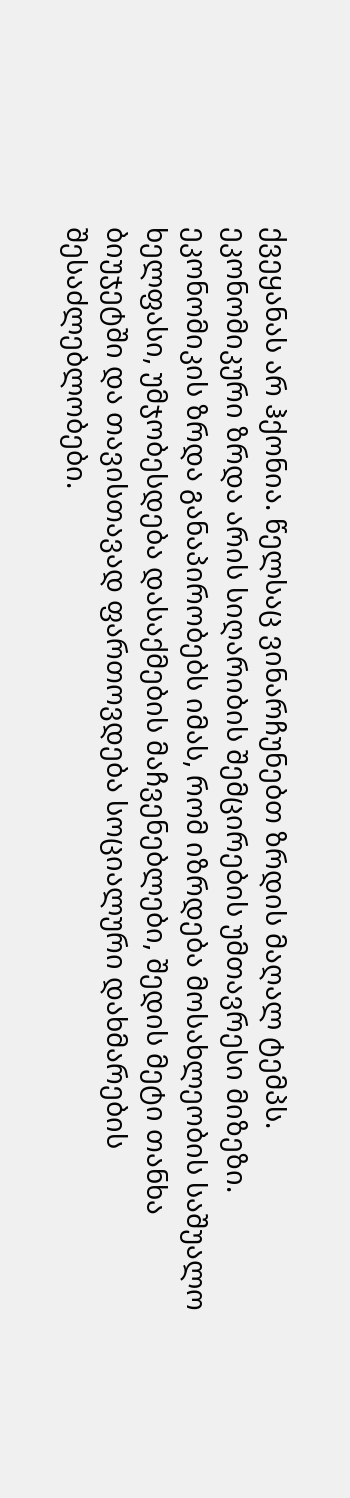ქვეყანას არ ჰქონია. წელსაც ვინარჩუნებთ ზრდის მაღალ ტემპს. ეკონომიკური ზრდა არის სიღარიბის შემცირების უმთავრესი მიზეზი. ეკონომიკის ზრდა განაპირობებს იმას, რომ იზრდება მოსახლეობის საშუალო ხელფასი, უმჯობესდება დასაქმების მაჩვენებლები, შედის მეტი თანხა ბიუჯეტში და თავისთავად ფართოვდება სოციალური დახმარების შესაძლებლობები.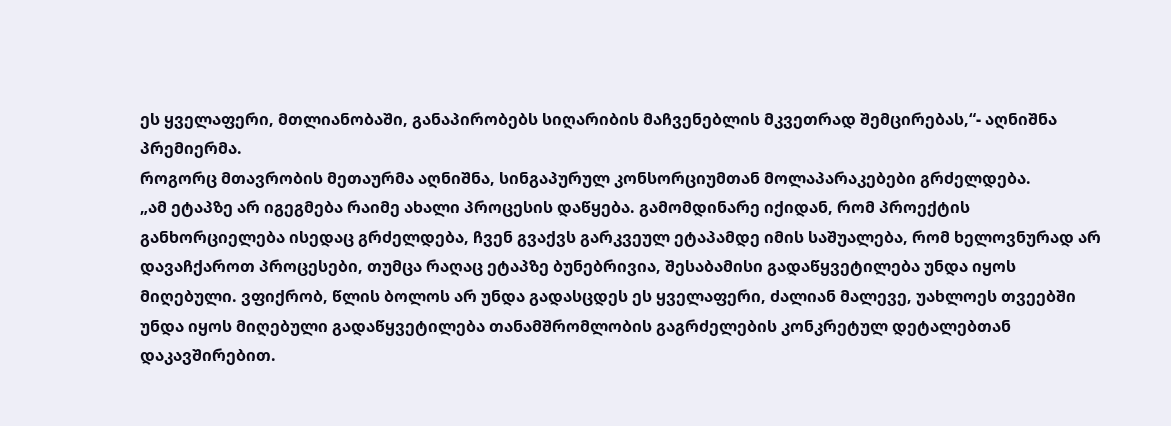ეს ყველაფერი, მთლიანობაში, განაპირობებს სიღარიბის მაჩვენებლის მკვეთრად შემცირებას,“- აღნიშნა პრემიერმა.
როგორც მთავრობის მეთაურმა აღნიშნა, სინგაპურულ კონსორციუმთან მოლაპარაკებები გრძელდება.
„ამ ეტაპზე არ იგეგმება რაიმე ახალი პროცესის დაწყება. გამომდინარე იქიდან, რომ პროექტის განხორციელება ისედაც გრძელდება, ჩვენ გვაქვს გარკვეულ ეტაპამდე იმის საშუალება, რომ ხელოვნურად არ დავაჩქაროთ პროცესები, თუმცა რაღაც ეტაპზე ბუნებრივია, შესაბამისი გადაწყვეტილება უნდა იყოს მიღებული. ვფიქრობ, წლის ბოლოს არ უნდა გადასცდეს ეს ყველაფერი, ძალიან მალევე, უახლოეს თვეებში უნდა იყოს მიღებული გადაწყვეტილება თანამშრომლობის გაგრძელების კონკრეტულ დეტალებთან დაკავშირებით.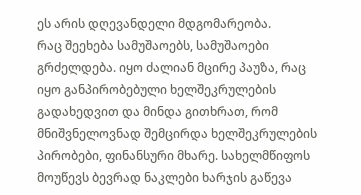ეს არის დღევანდელი მდგომარეობა.
რაც შეეხება სამუშაოებს, სამუშაოები გრძელდება. იყო ძალიან მცირე პაუზა, რაც იყო განპირობებული ხელშეკრულების გადახედვით და მინდა გითხრათ, რომ მნიშვნელოვნად შემცირდა ხელშეკრულების პირობები, ფინანსური მხარე. სახელმწიფოს მოუწევს ბევრად ნაკლები ხარჯის გაწევა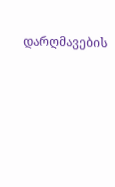დარღმავების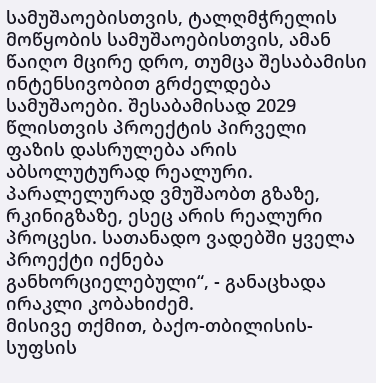სამუშაოებისთვის, ტალღმჭრელის მოწყობის სამუშაოებისთვის, ამან წაიღო მცირე დრო, თუმცა შესაბამისი ინტენსივობით გრძელდება სამუშაოები. შესაბამისად 2029 წლისთვის პროექტის პირველი ფაზის დასრულება არის აბსოლუტურად რეალური. პარალელურად ვმუშაობთ გზაზე, რკინიგზაზე, ესეც არის რეალური პროცესი. სათანადო ვადებში ყველა პროექტი იქნება განხორციელებული“, - განაცხადა ირაკლი კობახიძემ.
მისივე თქმით, ბაქო-თბილისის-სუფსის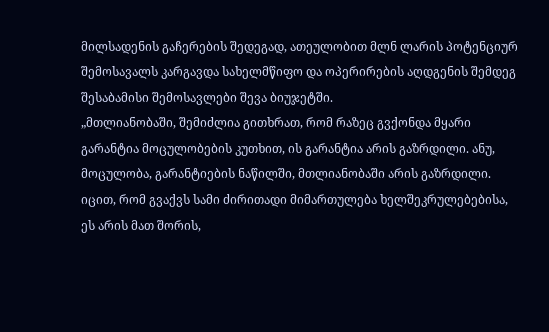მილსადენის გაჩერების შედეგად, ათეულობით მლნ ლარის პოტენციურ შემოსავალს კარგავდა სახელმწიფო და ოპერირების აღდგენის შემდეგ შესაბამისი შემოსავლები შევა ბიუჯეტში.
„მთლიანობაში, შემიძლია გითხრათ, რომ რაზეც გვქონდა მყარი გარანტია მოცულობების კუთხით, ის გარანტია არის გაზრდილი. ანუ, მოცულობა, გარანტიების ნაწილში, მთლიანობაში არის გაზრდილი. იცით, რომ გვაქვს სამი ძირითადი მიმართულება ხელშეკრულებებისა, ეს არის მათ შორის,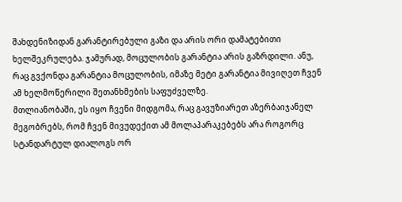შახდენიზიდან გარანტირებული გაზი და არის ორი დამატებითი ხელშეკრულება. ჯამურად, მოცულობის გარანტია არის გაზრდილი. ანუ, რაც გვქონდა გარანტია მოცულობის, იმაზე მეტი გარანტია მივიღეთ ჩვენ ამ ხელმოწერილი შეთანხმების საფუძველზე.
მთლიანობაში, ეს იყო ჩვენი მიდგომა, რაც გავუზიარეთ აზერბაიჯანელ მეგობრებს, რომ ჩვენ მივუდექით ამ მოლაპარაკებებს არა როგორც სტანდარტულ დიალოგს ორ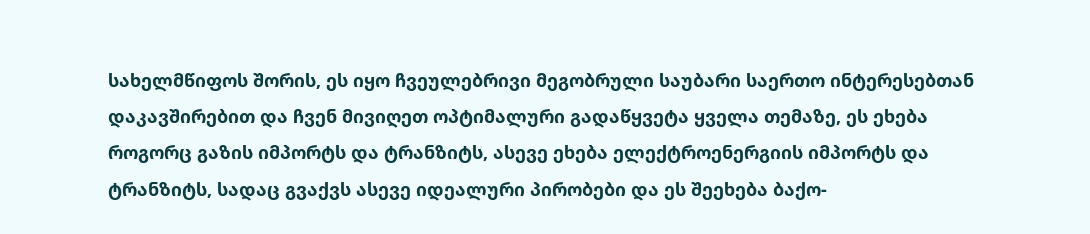სახელმწიფოს შორის, ეს იყო ჩვეულებრივი მეგობრული საუბარი საერთო ინტერესებთან დაკავშირებით და ჩვენ მივიღეთ ოპტიმალური გადაწყვეტა ყველა თემაზე, ეს ეხება როგორც გაზის იმპორტს და ტრანზიტს, ასევე ეხება ელექტროენერგიის იმპორტს და ტრანზიტს, სადაც გვაქვს ასევე იდეალური პირობები და ეს შეეხება ბაქო-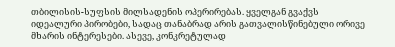თბილისის-სუფსის მილსადენის ოპერირებას. ყველგან გვაქვს იდეალური პირობები, სადაც თანაბრად არის გათვალისწინებული ორივე მხარის ინტერესები. ასევე, კონკრეტულად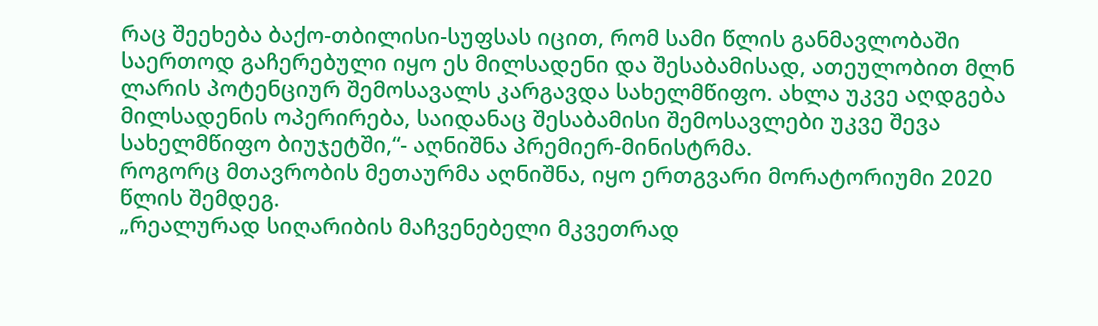რაც შეეხება ბაქო-თბილისი-სუფსას იცით, რომ სამი წლის განმავლობაში საერთოდ გაჩერებული იყო ეს მილსადენი და შესაბამისად, ათეულობით მლნ ლარის პოტენციურ შემოსავალს კარგავდა სახელმწიფო. ახლა უკვე აღდგება მილსადენის ოპერირება, საიდანაც შესაბამისი შემოსავლები უკვე შევა სახელმწიფო ბიუჯეტში,“- აღნიშნა პრემიერ-მინისტრმა.
როგორც მთავრობის მეთაურმა აღნიშნა, იყო ერთგვარი მორატორიუმი 2020 წლის შემდეგ.
„რეალურად სიღარიბის მაჩვენებელი მკვეთრად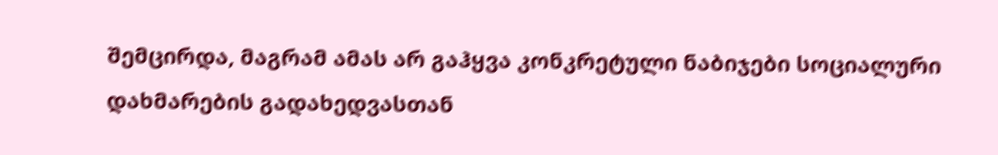შემცირდა, მაგრამ ამას არ გაჰყვა კონკრეტული ნაბიჯები სოციალური დახმარების გადახედვასთან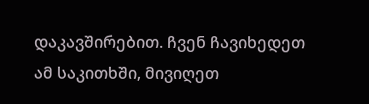დაკავშირებით. ჩვენ ჩავიხედეთ ამ საკითხში, მივიღეთ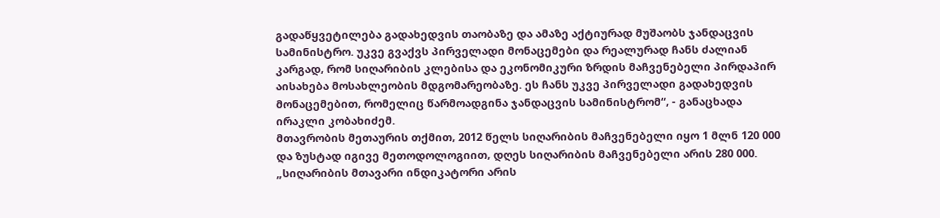გადაწყვეტილება გადახედვის თაობაზე და ამაზე აქტიურად მუშაობს ჯანდაცვის სამინისტრო. უკვე გვაქვს პირველადი მონაცემები და რეალურად ჩანს ძალიან კარგად, რომ სიღარიბის კლებისა და ეკონომიკური ზრდის მაჩვენებელი პირდაპირ აისახება მოსახლეობის მდგომარეობაზე. ეს ჩანს უკვე პირველადი გადახედვის მონაცემებით, რომელიც წარმოადგინა ჯანდაცვის სამინისტრომ“, - განაცხადა ირაკლი კობახიძემ.
მთავრობის მეთაურის თქმით, 2012 წელს სიღარიბის მაჩვენებელი იყო 1 მლნ 120 000 და ზუსტად იგივე მეთოდოლოგიით, დღეს სიღარიბის მაჩვენებელი არის 280 000.
„სიღარიბის მთავარი ინდიკატორი არის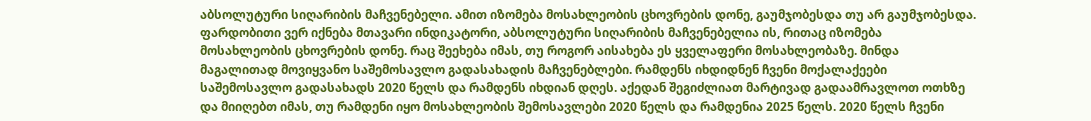აბსოლუტური სიღარიბის მაჩვენებელი. ამით იზომება მოსახლეობის ცხოვრების დონე, გაუმჯობესდა თუ არ გაუმჯობესდა. ფარდობითი ვერ იქნება მთავარი ინდიკატორი, აბსოლუტური სიღარიბის მაჩვენებელია ის, რითაც იზომება მოსახლეობის ცხოვრების დონე. რაც შეეხება იმას, თუ როგორ აისახება ეს ყველაფერი მოსახლეობაზე. მინდა მაგალითად მოვიყვანო საშემოსავლო გადასახადის მაჩვენებლები. რამდენს იხდიდნენ ჩვენი მოქალაქეები საშემოსავლო გადასახადს 2020 წელს და რამდენს იხდიან დღეს. აქედან შეგიძლიათ მარტივად გადაამრავლოთ ოთხზე და მიიღებთ იმას, თუ რამდენი იყო მოსახლეობის შემოსავლები 2020 წელს და რამდენია 2025 წელს. 2020 წელს ჩვენი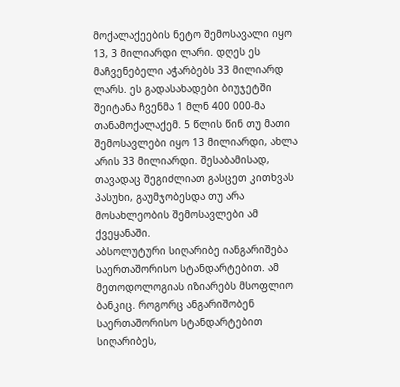მოქალაქეების ნეტო შემოსავალი იყო 13, 3 მილიარდი ლარი. დღეს ეს მაჩვენებელი აჭარბებს 33 მილიარდ ლარს. ეს გადასახადები ბიუჯეტში შეიტანა ჩვენმა 1 მლნ 400 000-მა თანამოქალაქემ. 5 წლის წინ თუ მათი შემოსავლები იყო 13 მილიარდი, ახლა არის 33 მილიარდი. შესაბამისად, თავადაც შეგიძლიათ გასცეთ კითხვას პასუხი, გაუმჯობესდა თუ არა მოსახლეობის შემოსავლები ამ ქვეყანაში.
აბსოლუტური სიღარიბე იანგარიშება საერთაშორისო სტანდარტებით. ამ მეთოდოლოგიას იზიარებს მსოფლიო ბანკიც. როგორც ანგარიშობენ საერთაშორისო სტანდარტებით სიღარიბეს,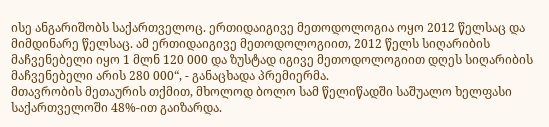ისე ანგარიშობს საქართველოც. ერთიდაიგივე მეთოდოლოგია ოყო 2012 წელსაც და მიმდინარე წელსაც. ამ ერთიდაიგივე მეთოდოლოგიით, 2012 წელს სიღარიბის მაჩვენებელი იყო 1 მლნ 120 000 და ზუსტად იგივე მეთოდოლოგიით დღეს სიღარიბის მაჩვენებელი არის 280 000“, - განაცხადა პრემიერმა.
მთავრობის მეთაურის თქმით, მხოლოდ ბოლო სამ წელიწადში საშუალო ხელფასი საქართველოში 48%-ით გაიზარდა.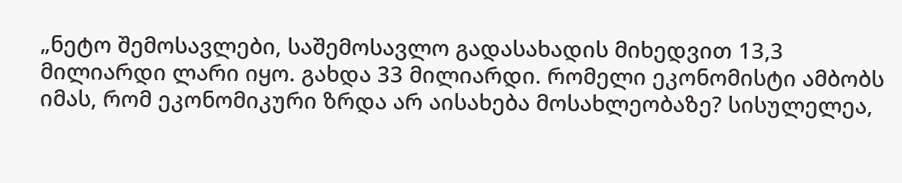„ნეტო შემოსავლები, საშემოსავლო გადასახადის მიხედვით 13,3 მილიარდი ლარი იყო. გახდა 33 მილიარდი. რომელი ეკონომისტი ამბობს იმას, რომ ეკონომიკური ზრდა არ აისახება მოსახლეობაზე? სისულელეა,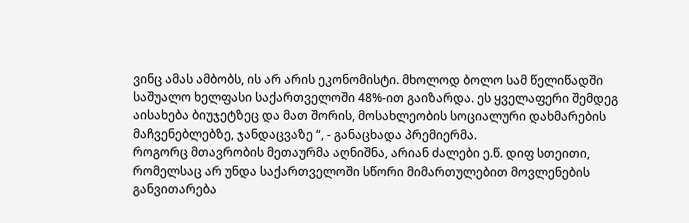ვინც ამას ამბობს, ის არ არის ეკონომისტი. მხოლოდ ბოლო სამ წელიწადში საშუალო ხელფასი საქართველოში 48%-ით გაიზარდა. ეს ყველაფერი შემდეგ აისახება ბიუჯეტზეც და მათ შორის, მოსახლეობის სოციალური დახმარების მაჩვენებლებზე, ჯანდაცვაზე “, - განაცხადა პრემიერმა.
როგორც მთავრობის მეთაურმა აღნიშნა, არიან ძალები ე.წ. დიფ სთეითი, რომელსაც არ უნდა საქართველოში სწორი მიმართულებით მოვლენების განვითარება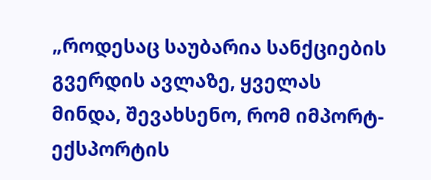„როდესაც საუბარია სანქციების გვერდის ავლაზე, ყველას მინდა, შევახსენო, რომ იმპორტ-ექსპორტის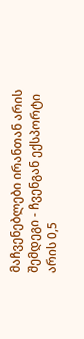მაჩვენებლები ირანთან არის შემდეგი - ჩვენგან ექსპორტი არის 0,5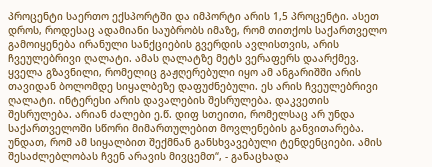პროცენტი საერთო ექსპორტში და იმპორტი არის 1,5 პროცენტი. ასეთ დროს, როდესაც ადამიანი საუბრობს იმაზე, რომ თითქოს საქართველო გამოიყენება ირანული სანქციების გვერდის ავლისთვის, არის ჩვეულებრივი ღალატი. ამას ღალატზე მეტს ვერაფერს დაარქმევ. ყველა გზავნილი, რომელიც გაჟღერებული იყო ამ ანგარიშში არის თავიდან ბოლომდე სიყალბეზე დაფუძნებული. ეს არის ჩვეულებრივი ღალატი. ინტერესი არის დავალების შესრულება. დაკვეთის შესრულება. არიან ძალები ე.წ. დიფ სთეითი, რომელსაც არ უნდა საქართველოში სწორი მიმართულებით მოვლენების განვითარება. უნდათ, რომ ამ სიყალბით შექმნან განსხვავებული ტენდენციები. ამის შესაძლებლობას ჩვენ არავის მივცემთ“, - განაცხადა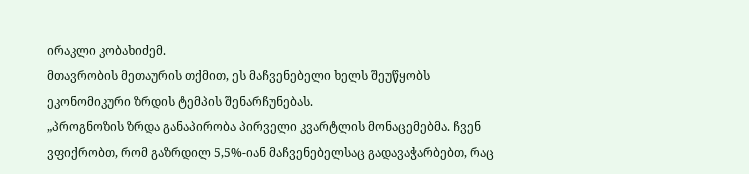ირაკლი კობახიძემ.
მთავრობის მეთაურის თქმით, ეს მაჩვენებელი ხელს შეუწყობს ეკონომიკური ზრდის ტემპის შენარჩუნებას.
„პროგნოზის ზრდა განაპირობა პირველი კვარტლის მონაცემებმა. ჩვენ ვფიქრობთ, რომ გაზრდილ 5,5%-იან მაჩვენებელსაც გადავაჭარბებთ, რაც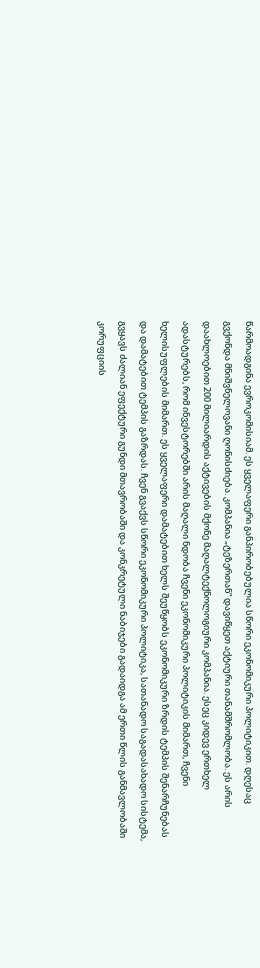წარმოადგინა ევროკომისიამ. ეს ყველაფერი განპირობებულია სწორი ეკონომიკური პოლიტიკით. დღესაც გვქონდა მნიშვნელოვანი ღონისძიება. კომპანია „ტეზერთან“ დავიწყეთ აქტიური თანამშრომლობა. ეს არის დაახლოებით 200 მილიარდის აქტივების მქონე მაღალტექნოლოგიური კომპანია. ესეც კიდევ ერთხელ ადასტურებს, რომ ინვესტორებში არის მაღალი ნდობა ჩვენი ეკონომიკური პოლიტიკის მიმართ, ჩვენი ხელისუფლების მიმართ. ეს ყველაფერი დამატებით ხელს შეუწყობს ეკონომიკური ზრდის ტემპის შენარჩუნებას და დამატებით ტემპის გაზრდას. ჩვენ გვაქვს სწორი ეკონომიკური პოლიტიკა, სათანადო საგადასახადო სისტემა, გვყავს ძალიან ეფექტური გუნდი მთავრობაში და კონკრეტული ნაბიჯები გადაიდგა ამ ერთი წლის განმავლობაში კორუფციის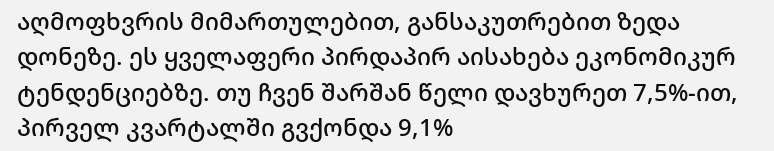აღმოფხვრის მიმართულებით, განსაკუთრებით ზედა დონეზე. ეს ყველაფერი პირდაპირ აისახება ეკონომიკურ ტენდენციებზე. თუ ჩვენ შარშან წელი დავხურეთ 7,5%-ით, პირველ კვარტალში გვქონდა 9,1%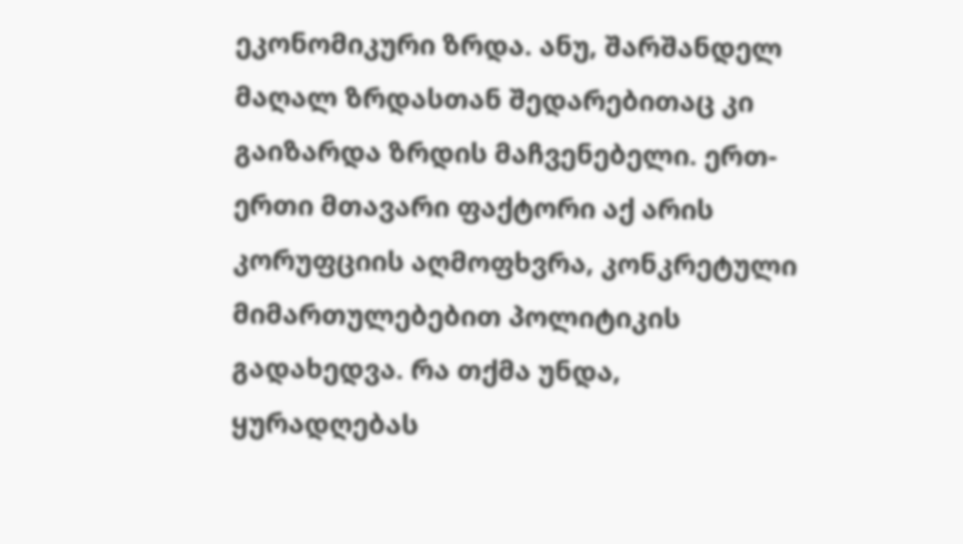ეკონომიკური ზრდა. ანუ, შარშანდელ მაღალ ზრდასთან შედარებითაც კი გაიზარდა ზრდის მაჩვენებელი. ერთ-ერთი მთავარი ფაქტორი აქ არის კორუფციის აღმოფხვრა, კონკრეტული მიმართულებებით პოლიტიკის გადახედვა. რა თქმა უნდა, ყურადღებას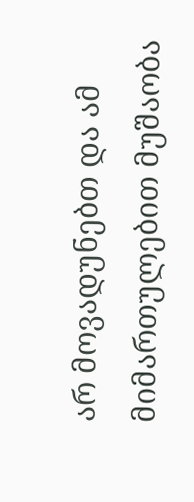არ მოვადუნებთ და ამ მიმართულებით მუშაობა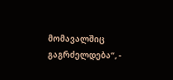მომავალშიც გაგრძელდება“, -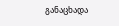განაცხადა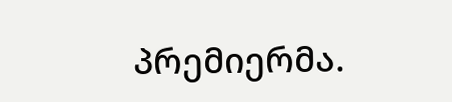პრემიერმა.